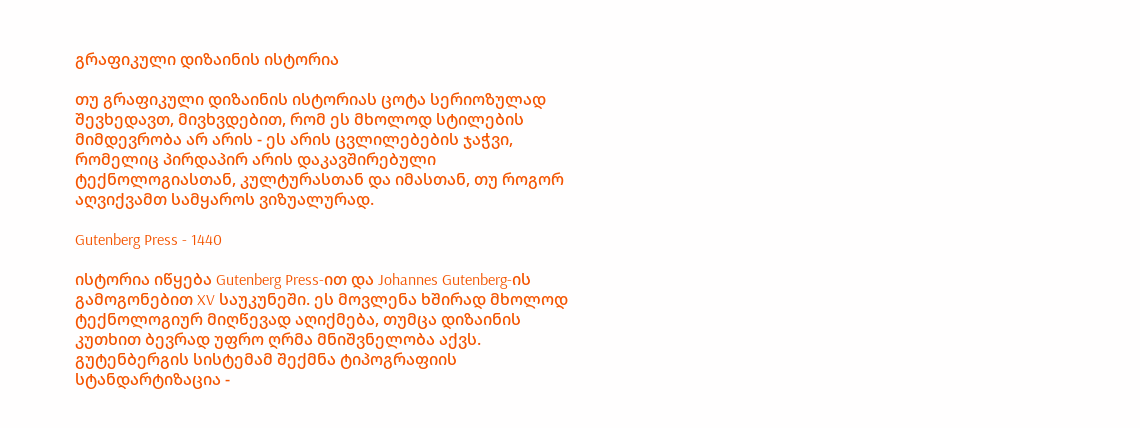გრაფიკული დიზაინის ისტორია

თუ გრაფიკული დიზაინის ისტორიას ცოტა სერიოზულად შევხედავთ, მივხვდებით, რომ ეს მხოლოდ სტილების მიმდევრობა არ არის - ეს არის ცვლილებების ჯაჭვი, რომელიც პირდაპირ არის დაკავშირებული ტექნოლოგიასთან, კულტურასთან და იმასთან, თუ როგორ აღვიქვამთ სამყაროს ვიზუალურად.

Gutenberg Press - 1440

ისტორია იწყება Gutenberg Press-ით და Johannes Gutenberg-ის გამოგონებით XV საუკუნეში. ეს მოვლენა ხშირად მხოლოდ ტექნოლოგიურ მიღწევად აღიქმება, თუმცა დიზაინის კუთხით ბევრად უფრო ღრმა მნიშვნელობა აქვს. გუტენბერგის სისტემამ შექმნა ტიპოგრაფიის სტანდარტიზაცია -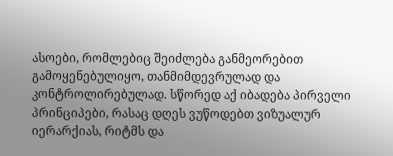ასოები, რომლებიც შეიძლება განმეორებით გამოყენებულიყო, თანმიმდევრულად და კონტროლირებულად. სწორედ აქ იბადება პირველი პრინციპები, რასაც დღეს ვუწოდებთ ვიზუალურ იერარქიას, რიტმს და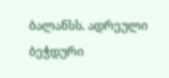ბალანსს. ადრეული ბეჭდური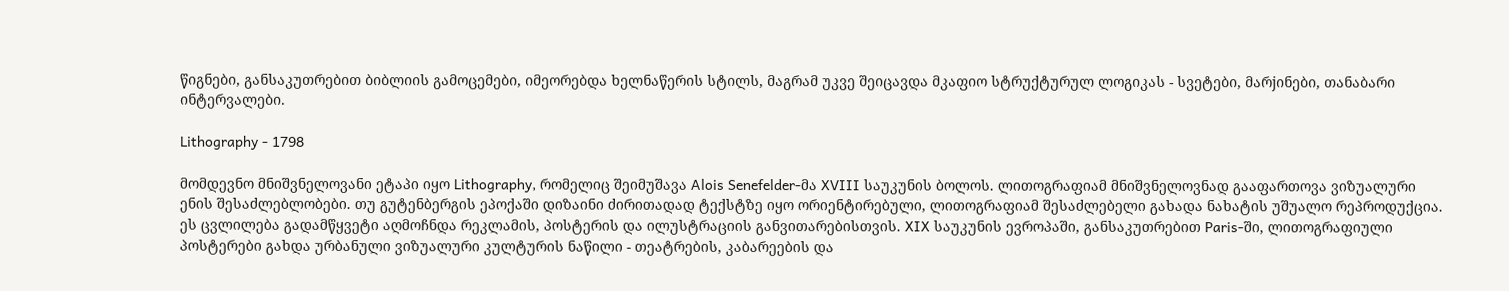წიგნები, განსაკუთრებით ბიბლიის გამოცემები, იმეორებდა ხელნაწერის სტილს, მაგრამ უკვე შეიცავდა მკაფიო სტრუქტურულ ლოგიკას - სვეტები, მარjინები, თანაბარი ინტერვალები.

Lithography - 1798

მომდევნო მნიშვნელოვანი ეტაპი იყო Lithography, რომელიც შეიმუშავა Alois Senefelder-მა XVIII საუკუნის ბოლოს. ლითოგრაფიამ მნიშვნელოვნად გააფართოვა ვიზუალური ენის შესაძლებლობები. თუ გუტენბერგის ეპოქაში დიზაინი ძირითადად ტექსტზე იყო ორიენტირებული, ლითოგრაფიამ შესაძლებელი გახადა ნახატის უშუალო რეპროდუქცია. ეს ცვლილება გადამწყვეტი აღმოჩნდა რეკლამის, პოსტერის და ილუსტრაციის განვითარებისთვის. XIX საუკუნის ევროპაში, განსაკუთრებით Paris-ში, ლითოგრაფიული პოსტერები გახდა ურბანული ვიზუალური კულტურის ნაწილი - თეატრების, კაბარეების და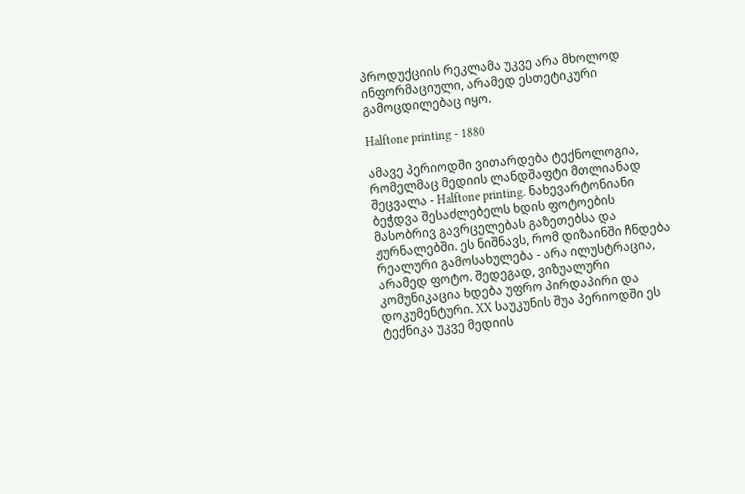პროდუქციის რეკლამა უკვე არა მხოლოდ ინფორმაციული, არამედ ესთეტიკური გამოცდილებაც იყო.

Halftone printing - 1880

ამავე პერიოდში ვითარდება ტექნოლოგია, რომელმაც მედიის ლანდშაფტი მთლიანად შეცვალა - Halftone printing. ნახევარტონიანი ბეჭდვა შესაძლებელს ხდის ფოტოების მასობრივ გავრცელებას გაზეთებსა და ჟურნალებში. ეს ნიშნავს, რომ დიზაინში ჩნდება რეალური გამოსახულება - არა ილუსტრაცია, არამედ ფოტო. შედეგად, ვიზუალური კომუნიკაცია ხდება უფრო პირდაპირი და დოკუმენტური. XX საუკუნის შუა პერიოდში ეს ტექნიკა უკვე მედიის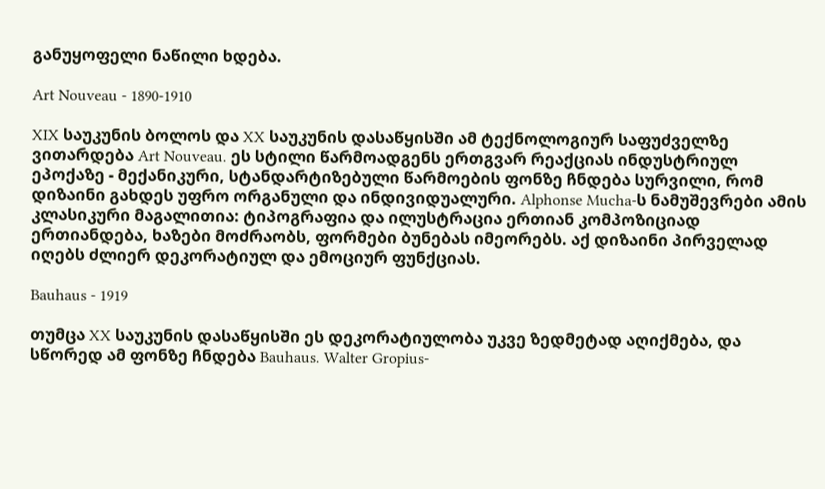განუყოფელი ნაწილი ხდება.

Art Nouveau - 1890-1910

XIX საუკუნის ბოლოს და XX საუკუნის დასაწყისში ამ ტექნოლოგიურ საფუძველზე ვითარდება Art Nouveau. ეს სტილი წარმოადგენს ერთგვარ რეაქციას ინდუსტრიულ ეპოქაზე - მექანიკური, სტანდარტიზებული წარმოების ფონზე ჩნდება სურვილი, რომ დიზაინი გახდეს უფრო ორგანული და ინდივიდუალური. Alphonse Mucha-ს ნამუშევრები ამის კლასიკური მაგალითია: ტიპოგრაფია და ილუსტრაცია ერთიან კომპოზიციად ერთიანდება, ხაზები მოძრაობს, ფორმები ბუნებას იმეორებს. აქ დიზაინი პირველად იღებს ძლიერ დეკორატიულ და ემოციურ ფუნქციას.

Bauhaus - 1919

თუმცა XX საუკუნის დასაწყისში ეს დეკორატიულობა უკვე ზედმეტად აღიქმება, და სწორედ ამ ფონზე ჩნდება Bauhaus. Walter Gropius-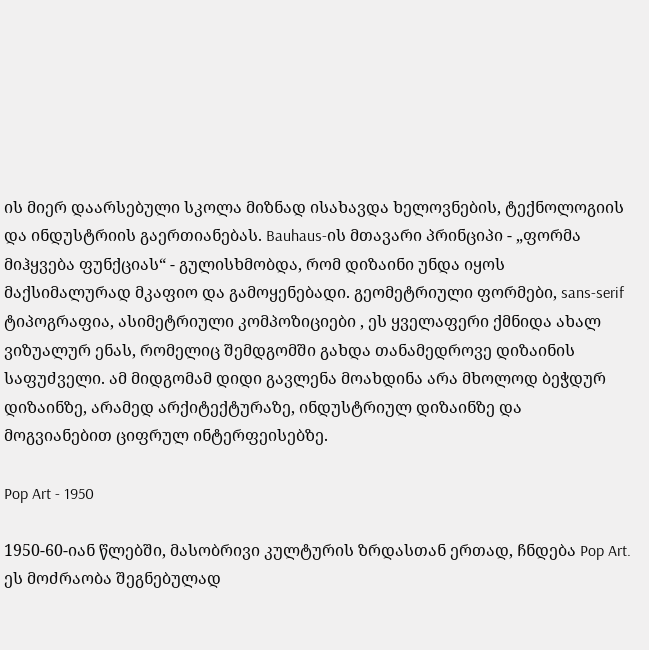ის მიერ დაარსებული სკოლა მიზნად ისახავდა ხელოვნების, ტექნოლოგიის და ინდუსტრიის გაერთიანებას. Bauhaus-ის მთავარი პრინციპი - „ფორმა მიჰყვება ფუნქციას“ - გულისხმობდა, რომ დიზაინი უნდა იყოს მაქსიმალურად მკაფიო და გამოყენებადი. გეომეტრიული ფორმები, sans-serif ტიპოგრაფია, ასიმეტრიული კომპოზიციები , ეს ყველაფერი ქმნიდა ახალ ვიზუალურ ენას, რომელიც შემდგომში გახდა თანამედროვე დიზაინის საფუძველი. ამ მიდგომამ დიდი გავლენა მოახდინა არა მხოლოდ ბეჭდურ დიზაინზე, არამედ არქიტექტურაზე, ინდუსტრიულ დიზაინზე და მოგვიანებით ციფრულ ინტერფეისებზე.

Pop Art - 1950

1950-60-იან წლებში, მასობრივი კულტურის ზრდასთან ერთად, ჩნდება Pop Art. ეს მოძრაობა შეგნებულად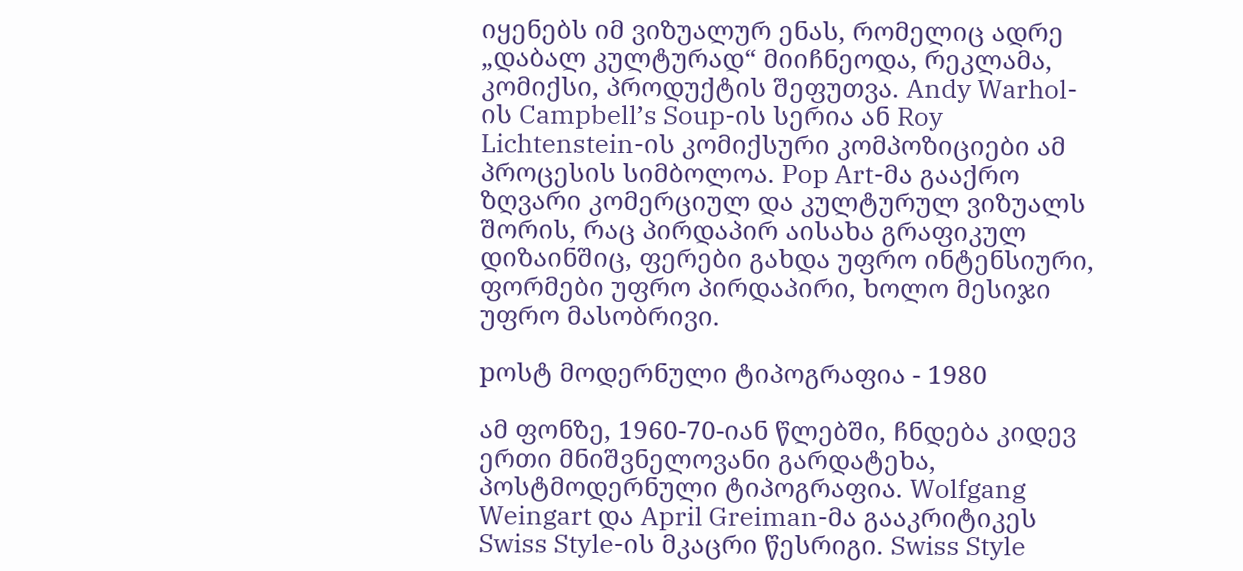იყენებს იმ ვიზუალურ ენას, რომელიც ადრე „დაბალ კულტურად“ მიიჩნეოდა, რეკლამა, კომიქსი, პროდუქტის შეფუთვა. Andy Warhol-ის Campbell’s Soup-ის სერია ან Roy Lichtenstein-ის კომიქსური კომპოზიციები ამ პროცესის სიმბოლოა. Pop Art-მა გააქრო ზღვარი კომერციულ და კულტურულ ვიზუალს შორის, რაც პირდაპირ აისახა გრაფიკულ დიზაინშიც, ფერები გახდა უფრო ინტენსიური, ფორმები უფრო პირდაპირი, ხოლო მესიჯი უფრო მასობრივი.

pოსტ მოდერნული ტიპოგრაფია - 1980

ამ ფონზე, 1960-70-იან წლებში, ჩნდება კიდევ ერთი მნიშვნელოვანი გარდატეხა, პოსტმოდერნული ტიპოგრაფია. Wolfgang Weingart და April Greiman-მა გააკრიტიკეს Swiss Style-ის მკაცრი წესრიგი. Swiss Style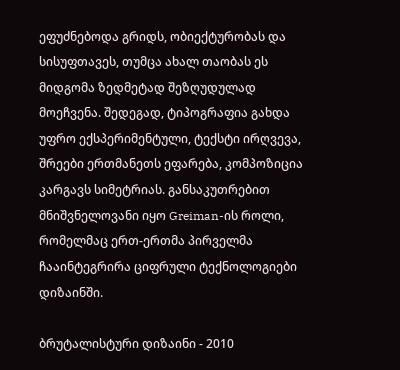ეფუძნებოდა გრიდს, ობიექტურობას და სისუფთავეს, თუმცა ახალ თაობას ეს მიდგომა ზედმეტად შეზღუდულად მოეჩვენა. შედეგად, ტიპოგრაფია გახდა უფრო ექსპერიმენტული, ტექსტი ირღვევა, შრეები ერთმანეთს ეფარება, კომპოზიცია კარგავს სიმეტრიას. განსაკუთრებით მნიშვნელოვანი იყო Greiman-ის როლი, რომელმაც ერთ-ერთმა პირველმა ჩააინტეგრირა ციფრული ტექნოლოგიები დიზაინში.

ბრუტალისტური დიზაინი - 2010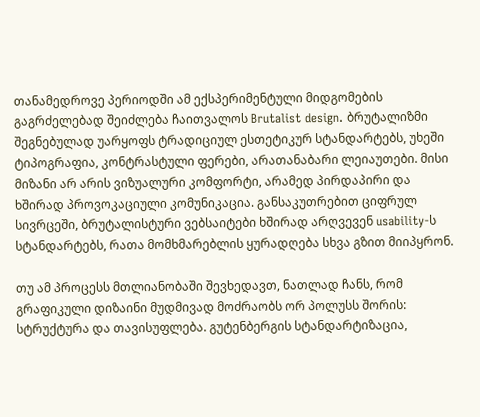თანამედროვე პერიოდში ამ ექსპერიმენტული მიდგომების გაგრძელებად შეიძლება ჩაითვალოს Brutalist design. ბრუტალიზმი შეგნებულად უარყოფს ტრადიციულ ესთეტიკურ სტანდარტებს, უხეში ტიპოგრაფია, კონტრასტული ფერები, არათანაბარი ლეიაუთები. მისი მიზანი არ არის ვიზუალური კომფორტი, არამედ პირდაპირი და ხშირად პროვოკაციული კომუნიკაცია. განსაკუთრებით ციფრულ სივრცეში, ბრუტალისტური ვებსაიტები ხშირად არღვევენ usability-ს სტანდარტებს, რათა მომხმარებლის ყურადღება სხვა გზით მიიპყრონ.

თუ ამ პროცესს მთლიანობაში შევხედავთ, ნათლად ჩანს, რომ გრაფიკული დიზაინი მუდმივად მოძრაობს ორ პოლუსს შორის: სტრუქტურა და თავისუფლება. გუტენბერგის სტანდარტიზაცია,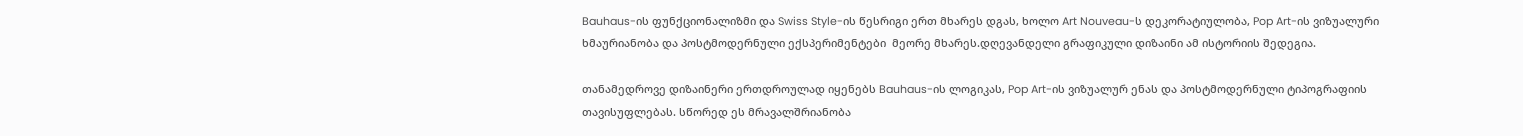Bauhaus-ის ფუნქციონალიზმი და Swiss Style-ის წესრიგი ერთ მხარეს დგას, ხოლო Art Nouveau-ს დეკორატიულობა, Pop Art-ის ვიზუალური ხმაურიანობა და პოსტმოდერნული ექსპერიმენტები  მეორე მხარეს.დღევანდელი გრაფიკული დიზაინი ამ ისტორიის შედეგია.

თანამედროვე დიზაინერი ერთდროულად იყენებს Bauhaus-ის ლოგიკას, Pop Art-ის ვიზუალურ ენას და პოსტმოდერნული ტიპოგრაფიის თავისუფლებას. სწორედ ეს მრავალშრიანობა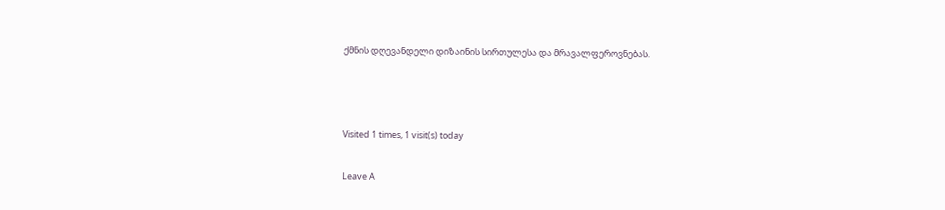ქმნის დღევანდელი დიზაინის სირთულესა და მრავალფეროვნებას.



Visited 1 times, 1 visit(s) today

Leave A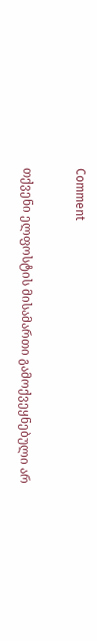Comment

თქვენი ელფოსტის მისამართი გამოქვეყნებული არ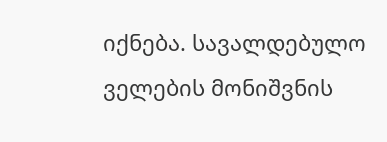იქნება. სავალდებულო ველების მონიშვნის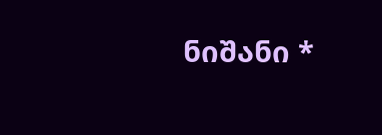ნიშანი *